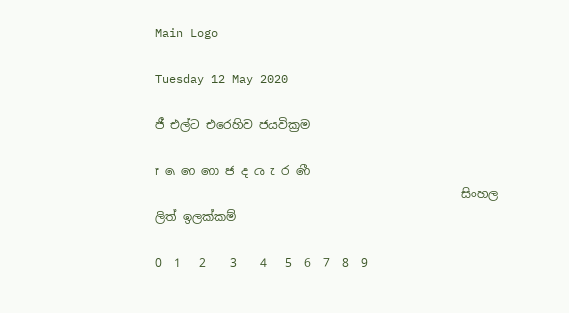Main Logo

Tuesday 12 May 2020

ජී එල්ට එරෙහිව ජයවික්‍රම

෦ ෧ ෨ ෩ ෪ ෫ ෬ ෭ ෮ ෯
                                                   සිංහල ලිත් ඉලක්කම්

0  1   2    3    4   5  6  7  8  9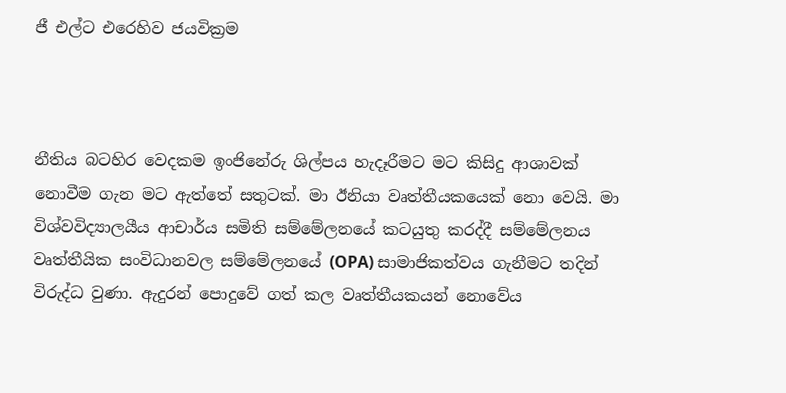ජී එල්ට එරෙහිව ජයවික්‍රම



නීතිය බටහිර වෙදකම ඉංජිනේරු ශිල්පය හැදෑරීමට මට කිසිදු ආශාවක් නොවීම ගැන මට ඇත්තේ සතුටක්. මා ඊනියා වෘත්තීයකයෙක් නො වෙයි. මා විශ්වවිද්‍යාලයීය ආචාර්ය සමිති සම්මේලනයේ කටයුතු කරද්දී සම්මේලනය වෘත්තීයික සංවිධානවල සම්මේලනයේ (OPA) සාමාජිකත්වය ගැනීමට තදින් විරුද්ධ වුණා. ඇදුරන් පොදුවේ ගත් කල වෘත්තීයකයන් නොවේය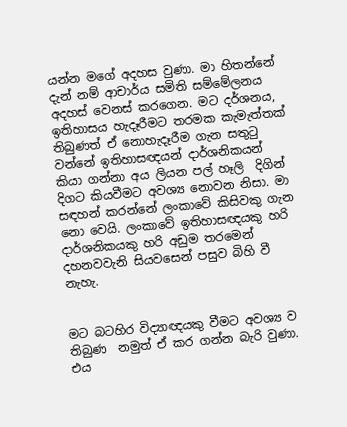යන්න මගේ අදහස වුණා. මා හිතන්නේ දැන් නම් ආචාර්ය සමිති සම්මේලනය අදහස් වෙනස් කරගෙන. මට දර්ශනය, ඉතිහාසය හැදෑරීමට තරමක කැමැත්තක් තිබුණත් ඒ නොහැදෑරීම ගැන සතුටු වන්නේ ඉතිහාසඥයන් දාර්ශනිකයන් කියා ගන්නා අය ලියන පල් හෑලි  දිගින් දිගට කියවීමට අවශ්‍ය නොවන නිසා. මා සඳහන් කරන්නේ ලංකාවේ කිසිවකු ගැන නො වෙයි. ලංකාවේ ඉතිහාසඥයකු හරි දාර්ශනිකයකු හරි අඩුම තරමෙන් දහනවවැනි සියවසෙන් පසුව බිහි වී නැහැ.


මට බටහිර විද්‍යාඥයකු වීමට අවශ්‍ය ව තිබුණ  නමුත් ඒ කර ගන්න බැරි වුණා. එය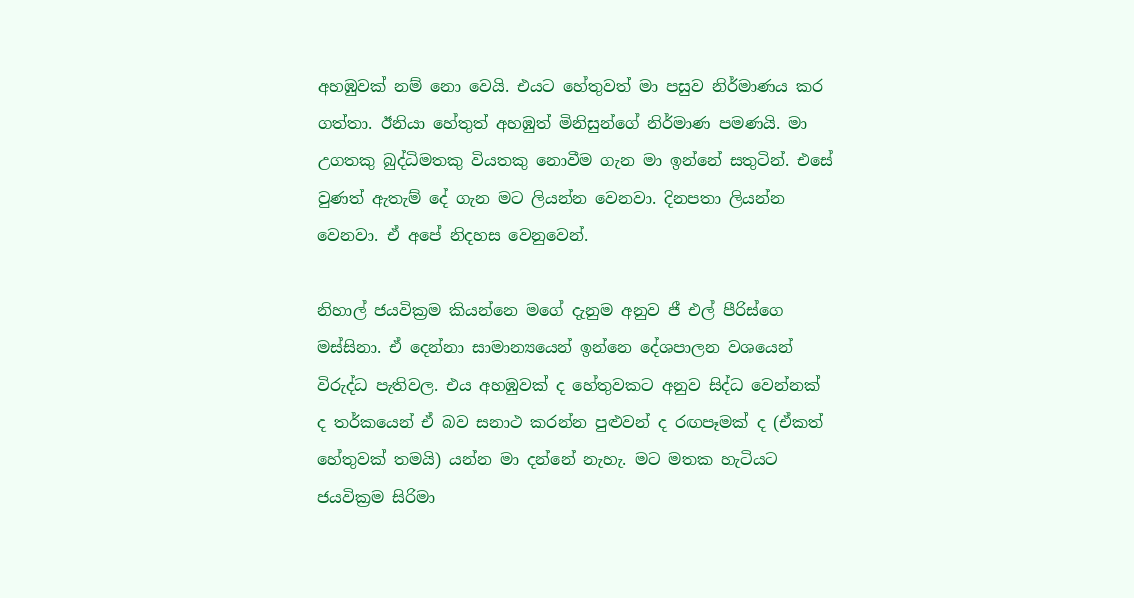අහඹුවක් නම් නො වෙයි. එයට හේතුවත් මා පසුව නිර්මාණය කර ගත්තා. ඊනියා හේතුත් අහඹුත් මිනිසුන්ගේ නිර්මාණ පමණයි. මා උගතකු බුද්ධිමතකු වියතකු නොවීම ගැන මා ඉන්නේ සතුටින්. එසේ වුණත් ඇතැම් දේ ගැන මට ලියන්න වෙනවා. දිනපතා ලියන්න වෙනවා. ඒ අපේ නිදහස වෙනුවෙන්.

නිහාල් ජයවික්‍රම කියන්නෙ මගේ දැනුම අනුව ජී එල් පීරිස්ගෙ මස්සිනා. ඒ දෙන්නා සාමාන්‍යයෙන් ඉන්නෙ දේශපාලන වශයෙන් විරුද්ධ පැතිවල. එය අහඹුවක් ද හේතුවකට අනුව සිද්ධ වෙන්නක් ද තර්කයෙන් ඒ බව සනාථ කරන්න පුළුවන් ද රඟපෑමක් ද (ඒකත් හේතුවක් තමයි) යන්න මා දන්නේ නැහැ. මට මතක හැටියට ජයවික්‍රම සිරිමා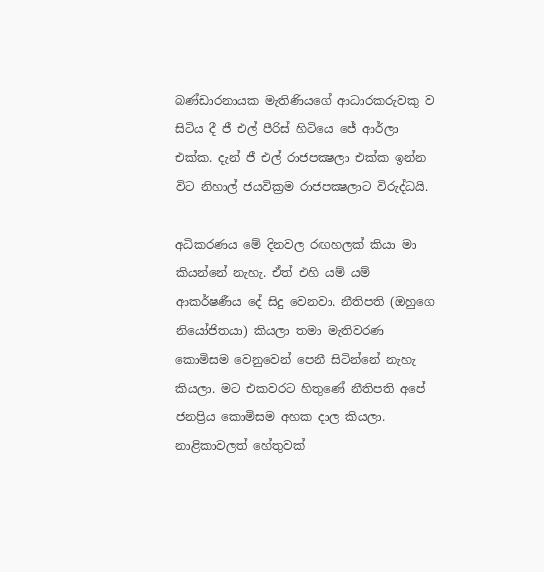බණ්ඩාරනායක මැතිණියගේ ආධාරකරුවකු ව සිටිය දී ජී එල් පීරිස් හිටියෙ ජේ ආර්ලා එක්ක. දැන් ජී එල් රාජපක්‍ෂලා එක්ක ඉන්න විට නිහාල් ජයවික්‍රම රාජපක්‍ෂලාට විරුද්ධයි.

අධිකරණය මේ දිනවල රඟහලක් කියා මා කියන්නේ නැහැ. ඒත් එහි යම් යම් ආකර්ෂණීය දේ සිදු වෙනවා. නීතිපති (ඔහුගෙ නියෝජිතයා) කියලා තමා මැතිවරණ කොමිසම වෙනුවෙන් පෙනී සිටින්නේ නැහැ කියලා. මට එකවරට හිතුණේ නීතිපති අපේ ජනප්‍රිය කොමිසම අහක දාල කියලා. නාළිකාවලත් හේතුවක්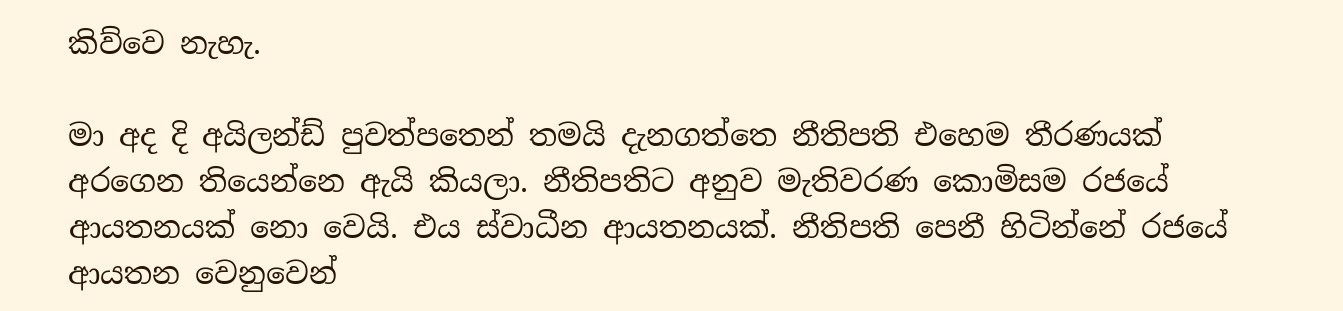කිව්වෙ නැහැ.

මා අද දි අයිලන්ඩ් පුවත්පතෙන් තමයි දැනගත්තෙ නීතිපති එහෙම තීරණයක් අරගෙන තියෙන්නෙ ඇයි කියලා. නීතිපතිට අනුව මැතිවරණ කොමිසම රජයේ ආයතනයක් නො වෙයි. එය ස්වාධීන ආයතනයක්. නීතිපති පෙනී හිටින්නේ රජයේ ආයතන වෙනුවෙන්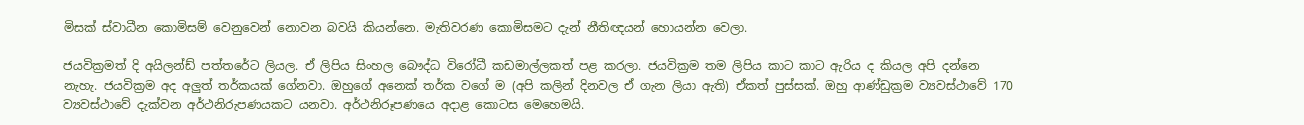මිසක් ස්වාධීන කොමිසම් වෙනුවෙන් නොවන බවයි කියන්නෙ. මැතිවරණ කොමිසමට දැන් නීතිඥයන් හොයන්න වෙලා.

ජයවික්‍රමත් දි අයිලන්ඩ් පත්තරේට ලියල. ඒ ලිපිය සිංහල බෞද්ධ විරෝධී කඩමාල්ලකත් පළ කරලා. ජයවික්‍රම තම ලිපිය කාට කාට ඇරිය ද කියල අපි දන්නෙ නැහැ. ජයවික්‍රම අද අලුත් තර්කයක් ගේනවා. ඔහුගේ අනෙක් තර්ක වගේ ම (අපි කලින් දිනවල ඒ ගැන ලියා ඇති) ඒකත් පුස්සක්. ඔහු ආණ්ඩුක්‍රම ව්‍යවස්ථාවේ 170 ව්‍යවස්ථාවේ දැක්වන අර්ථනිරුපණයකට යනවා. අර්ථනිරූපණයෙ අදාළ කොටස මෙහෙමයි.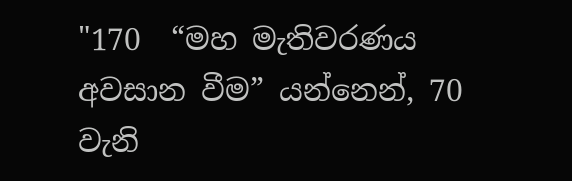"170  “මහ මැතිවරණය අවසාන වීම” යන්නෙන්, 70 වැනි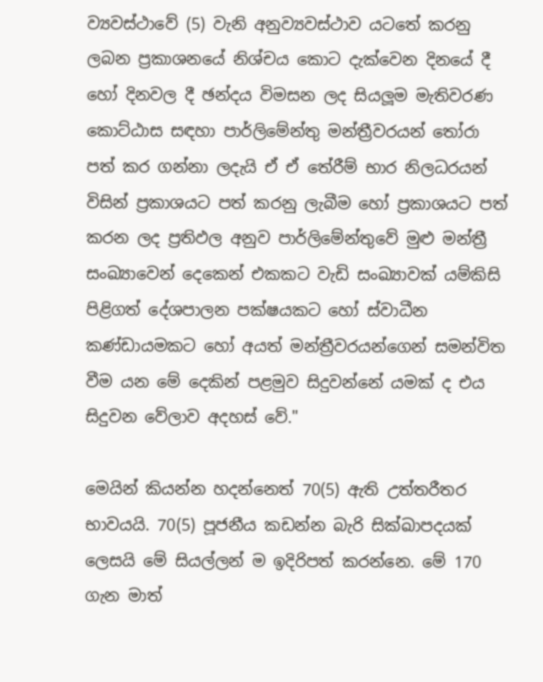ව්‍යවස්ථාවේ (5) වැනි අනුව්‍යවස්ථාව යටතේ කරනු ලබන ප්‍රකාශනයේ නිශ්චය කොට දැක්වෙන දිනයේ දී හෝ දිනවල දී ඡන්දය විමසන ලද සියලූම මැතිවරණ කොට්ඨාස සඳහා පාර්ලිමේන්තු මන්ත්‍රීවරයන් තෝරා පත් කර ගන්නා ලදැයි ඒ ඒ තේරීම් භාර නිලධරයන් විසින් ප්‍රකාශයට පත් කරනු ලැබීම හෝ ප්‍රකාශයට පත් කරන ලද ප්‍රතිඵල අනුව පාර්ලිමේන්තුවේ මුළු මන්ත්‍රී සංඛ්‍යාවෙන් දෙකෙන් එකකට වැඩි සංඛ්‍යාවක් යම්කිසි පිළිගත් දේශපාලන පක්ෂයකට හෝ ස්වාධීන කණ්ඩායමකට හෝ අයත් මන්ත්‍රීවරයන්ගෙන් සමන්විත වීම යන මේ දෙකින් පළමුව සිදුවන්නේ යමක් ද එය සිදුවන වේලාව අදහස් වේ."

මෙයින් කියන්න හදන්නෙත් 70(5) ඇති උත්තරීතර භාවයයි. 70(5) පූජනීය කඩන්න බැරි සික්ඛාපදයක් ලෙසයි මේ සියල්ලන් ම ඉදිරිපත් කරන්නෙ. මේ 170 ගැන මාත්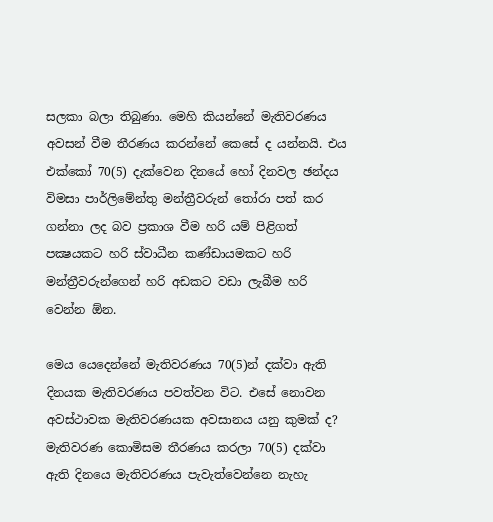සලකා බලා තිබුණා. මෙහි කියන්නේ මැතිවරණය අවසන් වීම තීරණය කරන්නේ කෙසේ ද යන්නයි. එය එක්කෝ 70(5) දැක්වෙන දිනයේ හෝ දිනවල ඡන්දය විමසා පාර්ලිමේන්තු මන්ත්‍රීවරුන් තෝරා පත් කර ගන්නා ලද බව ප්‍රකාශ වීම හරි යම් පිළිගත් පක්‍ෂයකට හරි ස්වාධීන කණ්ඩායමකට හරි මන්ත්‍රීවරුන්ගෙන් හරි අඩකට වඩා ලැබීම හරි වෙන්න ඕන.

මෙය යෙදෙන්නේ මැතිවරණය 70(5)න් දක්වා ඇති දිනයක මැතිවරණය පවත්වන විට. එසේ නොවන අවස්ථාවක මැතිවරණයක අවසානය යනු කුමක් ද? මැතිවරණ කොමිසම තීරණය කරලා 70(5) දක්වා ඇති දිනයෙ මැතිවරණය පැවැත්වෙන්නෙ නැහැ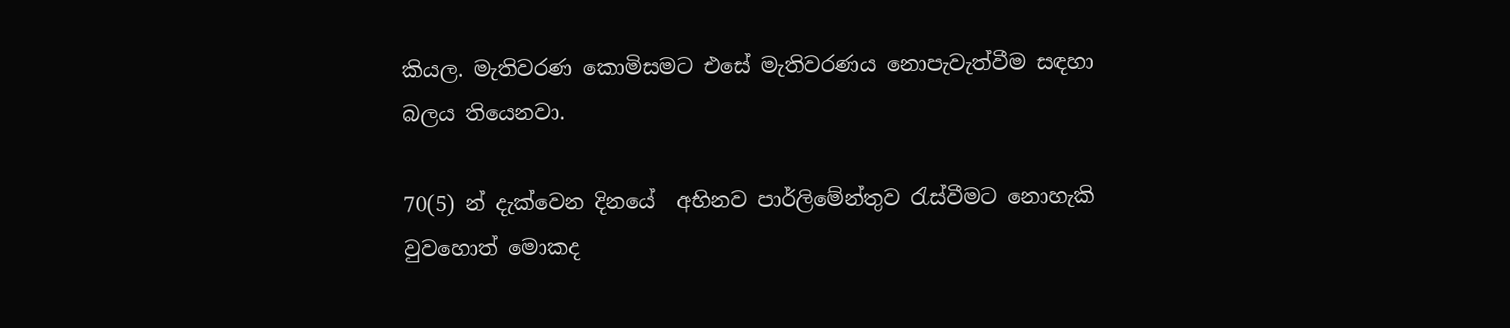කියල. මැතිවරණ කොමිසමට එසේ මැතිවරණය නොපැවැත්වීම සඳහා බලය තියෙනවා.

70(5) න් දැක්වෙන දිනයේ  අභිනව පාර්ලිමේන්තුව රැස්වීමට නොහැකි වුවහොත් මොකද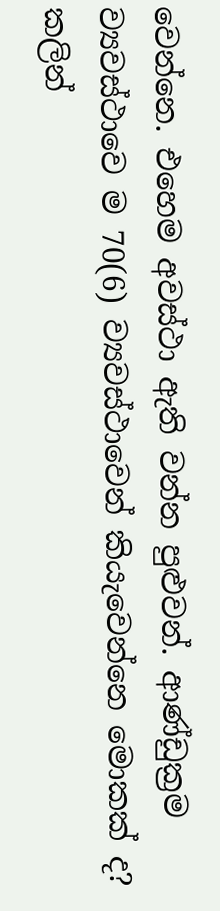වෙන්නෙ. එහෙම අවස්ථා ඇති වන්න පුළුවන්. ආණ්ඩුක්‍රම ව්‍යවස්ථාවෙ ම 70(6) ව්‍යවස්ථාවෙන් කියැවෙන්නෙ මොකක් ද? කලින්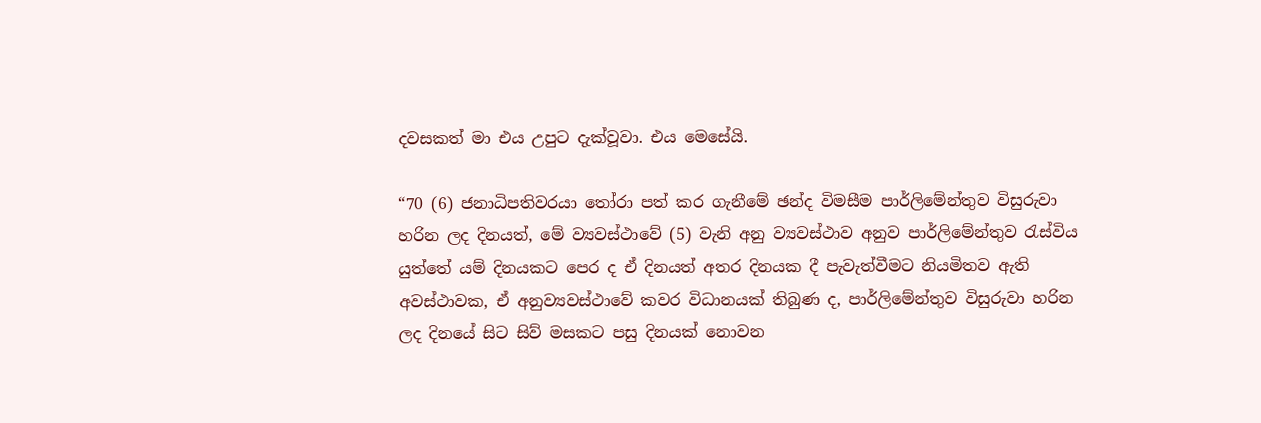දවසකත් මා එය උපුට දැක්වූවා. එය මෙසේයි.

“70 (6) ජනාධිපතිවරයා තෝරා පත් කර ගැනීමේ ඡන්ද විමසීම පාර්ලිමේන්තුව විසුරුවා හරින ලද දිනයත්, මේ ව්‍යවස්ථාවේ (5) වැනි අනු ව්‍යවස්ථාව අනුව පාර්ලිමේන්තුව රැස්විය යුත්තේ යම් දිනයකට පෙර ද ඒ දිනයත් අතර දිනයක දී පැවැත්වීමට නියමිතව ඇති අවස්ථාවක, ඒ අනුව්‍යවස්ථාවේ කවර විධානයක් තිබුණ ද, පාර්ලිමේන්තුව විසුරුවා හරින ලද දිනයේ සිට සිව් මසකට පසු දිනයක් නොවන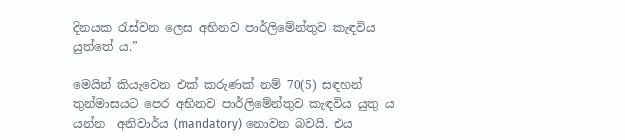දිනයක රැස්වන ලෙස අභිනව පාර්ලිමේන්තුව කැඳවිය යුත්තේ ය.”

මෙයින් කියැවෙන එක් කරුණක් නම් 70(5) සඳහන් තුන්මාසයට පෙර අභිනව පාර්ලිමේන්තුව කැඳවිය යුතු ය යන්න  අනිවාර්ය (mandatory) නොවන බවයි. එය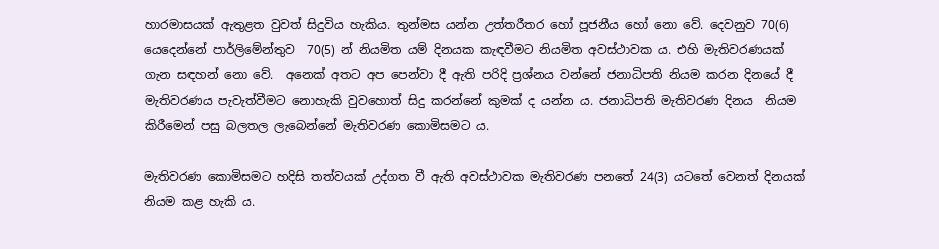හාරමාසයක් ඇතුළත වුවත් සිදුවිය හැකිය. තුන්මස යන්න උත්තරීතර හෝ පූජනීය හෝ නො වේ. දෙවනුව 70(6) යෙදෙන්නේ පාර්ලිමේන්තුව  70(5) න් නියමිත යම් දිනයක කැඳවීමට නියමිත අවස්ථාවක ය. එහි මැතිවරණයක් ගැන සඳහන් නො වේ.  අනෙක් අතට අප පෙන්වා දී ඇති පරිදි ප්‍රශ්නය වන්නේ ජනාධිපති නියම කරන දිනයේ දී මැතිවරණය පැවැත්වීමට නොහැකි වුවහොත් සිදු කරන්නේ කුමක් ද යන්න ය. ජනාධිපති මැතිවරණ දිනය  නියම කිරීමෙන් පසු බලතල ලැබෙන්නේ මැතිවරණ කොමිසමට ය.

මැතිවරණ කොමිසමට හදිසි තත්වයක් උද්ගත වී ඇති අවස්ථාවක මැතිවරණ පනතේ 24(3) යටතේ වෙනත් දිනයක් නියම කළ හැකි ය.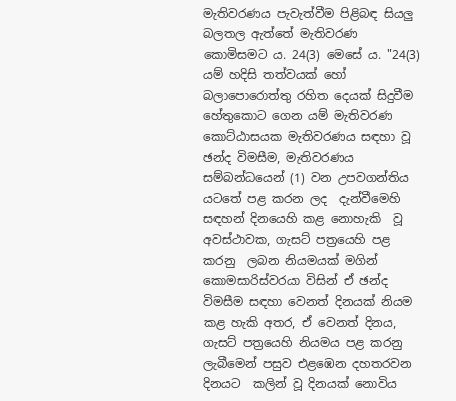මැතිවරණය පැවැත්වීම පිළිබඳ සියලු බලතල ඇත්තේ මැතිවරණ කොමිසමට ය. 24(3) මෙසේ ය. "24(3) යම් හදිසි තත්වයක් හෝ බලාපොරොත්තු රහිත දෙයක් සිදුවීම හේතුකොට ගෙන යම් මැතිවරණ කොට්ඨාසයක මැතිවරණය සඳහා වූ ඡන්ද විමසීම, මැතිවරණය සම්බන්ධයෙන් (1) වන උපවගන්තිය යටතේ පළ කරන ලද  දැන්වීමෙහි සඳහන් දිනයෙහි කළ නොහැකි  වූ අවස්ථාවක, ගැසට් පත්‍රයෙහි පළ කරනු  ලබන නියමයක් මගින් කොමසාරිස්වරයා විසින් ඒ ඡන්ද විමසීම සඳහා වෙනත් දිනයක් නියම කළ හැකි අතර, ඒ වෙනත් දිනය, ගැසට් පත්‍රයෙහි නියමය පළ කරනු ලැබීමෙන් පසුව එළඹෙන දහතරවන දිනයට  කලින් වූ දිනයක් නොවිය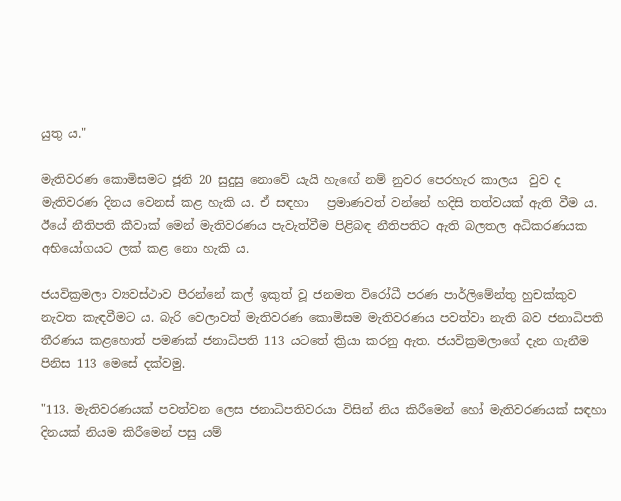යුතු ය."

මැතිවරණ කොමිසමට ජූනි 20 සුදුසු නොවේ යැයි හැඟේ නම් නුවර පෙරහැර කාලය  වුව ද මැතිවරණ දිනය වෙනස් කළ හැකි ය. ඒ සඳහා   ප්‍රමාණවත් වන්නේ හදිසි තත්වයක් ඇති වීම ය. ඊයේ නීතිපති කීවාක් මෙන් මැතිවරණය පැවැත්වීම පිළිබඳ නීතිපතිට ඇති බලතල අධිකරණයක අභියෝගයට ලක් කළ නො හැකි ය.

ජයවික්‍රමලා ව්‍යවස්ථාව පීරන්නේ කල් ඉකුත් වූ ජනමත විරෝධී පරණ පාර්ලිමේන්තු හුචක්කුව  නැවත කැඳවීමට ය. බැරි වෙලාවත් මැතිවරණ කොමිසම මැතිවරණය පවත්වා නැති බව ජනාධිපති තීරණය කළහොත් පමණක් ජනාධිපති 113 යටතේ ක්‍රියා කරනු ඇත. ජයවික්‍රමලාගේ දැන ගැනීම පිනිස 113 මෙසේ දක්වමු.

"113. මැතිවරණයක් පවත්වන ලෙස ජනාධිපතිවරයා විසින් නිය කිරීමෙන් හෝ මැතිවරණයක් සඳහා දිනයක් නියම කිරීමෙන් පසු යම්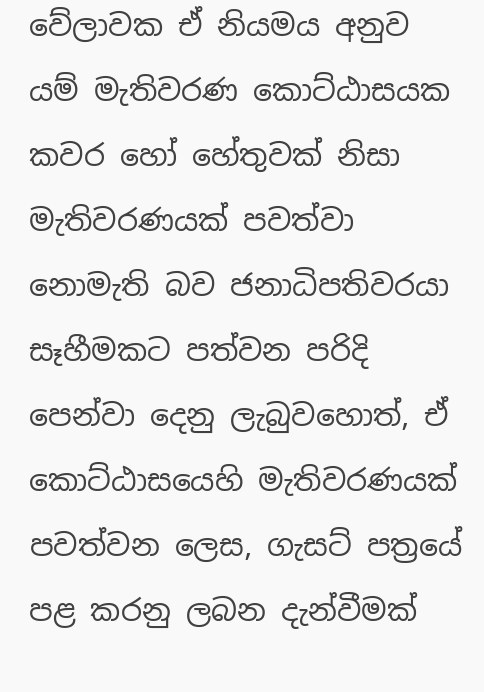වේලාවක ඒ නියමය අනුව යම් මැතිවරණ කොට්ඨාසයක කවර හෝ හේතුවක් නිසා මැතිවරණයක් පවත්වා නොමැති බව ජනාධිපතිවරයා සෑහීමකට පත්වන පරිදි පෙන්වා දෙනු ලැබුවහොත්, ඒ කොට්ඨාසයෙහි මැතිවරණයක් පවත්වන ලෙස, ගැසට් පත්‍රයේ පළ කරනු ලබන දැන්වීමක්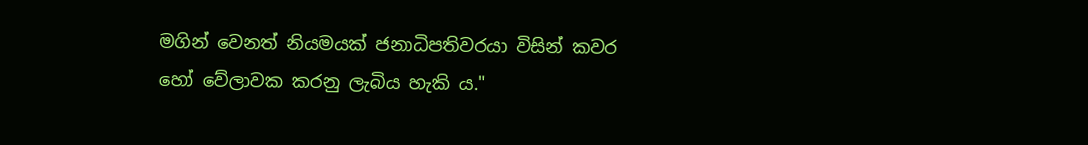මගින් වෙනත් නියමයක් ජනාධිපතිවරයා විසින් කවර හෝ වේලාවක කරනු ලැබිය හැකි ය."